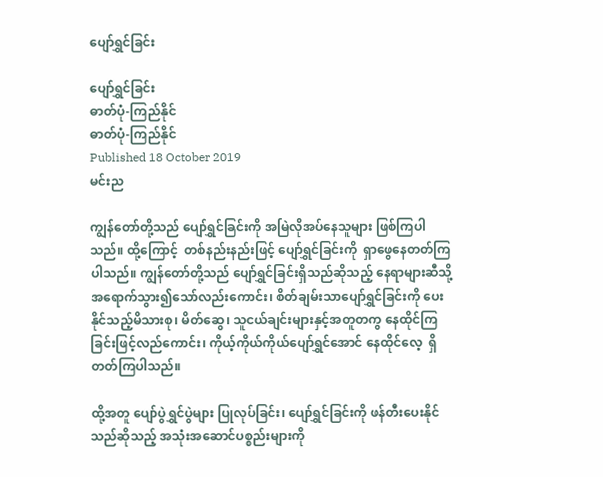ပျော်ရွှင်ခြင်း

ပျော်ရွှင်ခြင်း
ဓာတ်ပုံ-ကြည်နိုင်
ဓာတ်ပုံ-ကြည်နိုင်
Published 18 October 2019
မင်းည

ကျွန်တော်တို့သည် ပျော်ရွှင်ခြင်းကို အမြဲလိုအပ်နေသူများ ဖြစ်ကြပါသည်။ ထို့ကြောင့်  တစ်နည်းနည်းဖြင့် ပျော်ရွှင်ခြင်းကို  ရှာဖွေနေတတ်ကြပါသည်။ ကျွန်တော်တို့သည် ပျော်ရွှင်ခြင်းရှိသည်ဆိုသည့် နေရာများဆီသို့ အရောက်သွား၍သော်လည်းကောင်း၊ စိတ်ချမ်းသာပျော်ရွှင်ခြင်းကို ပေးနိုင်သည့်မိသားစု၊ မိတ်ဆွေ၊ သူငယ်ချင်းများနှင့်အတူတကွ နေထိုင်ကြခြင်းဖြင့်လည်ကောင်း၊ ကိုယ့်ကိုယ်ကိုယ်ပျော်ရွှင်အောင် နေထိုင်လေ့  ရှိတတ်ကြပါသည်။

ထို့အတူ ပျော်ပွဲရွှင်ပွဲများ ပြုလုပ်ခြင်း၊ ပျော်ရွှင်ခြင်းကို ဖန်တီးပေးနိုင်သည်ဆိုသည့် အသုံးအဆောင်ပစ္စည်းများကို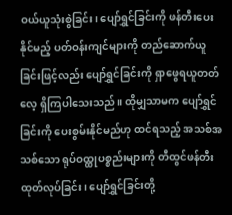ဝယ်ယူသုံးစွဲခြင်း၊ ပျော်ရွှင်ခြင်းကို ဖန်တီးပေးနိုင်မည့် ပတ်ဝန်းကျင်များကို တည်ဆောက်ယူခြင်းဖြင့်လည်း ပျော်ရွှင်ခြင်းကို ရှာဖွေရယူတတ်လေ့ ရှိကြပါသေးသည်။ ထိုမျှသာမက ပျော်ရွှင်ခြင်းကို ပေးစွမ်းနိုင်မည်ဟု ထင်ရသည့် အသစ်အသစ်သော ရုပ်ဝထ္ထုပစ္စည်းများကို တီထွင်ဖန်တီး ထုတ်လုပ်ခြင်း၊ ပျော်ရွှင်ခြင်းတို့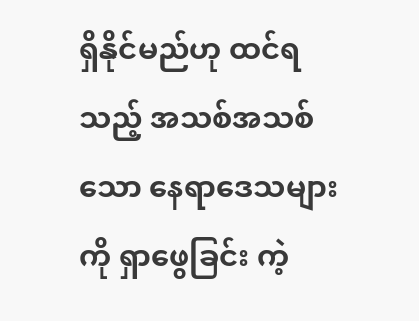ရှိနိုင်မည်ဟု ထင်ရသည့် အသစ်အသစ်သော နေရာဒေသများကို ရှာဖွေခြင်း ကဲ့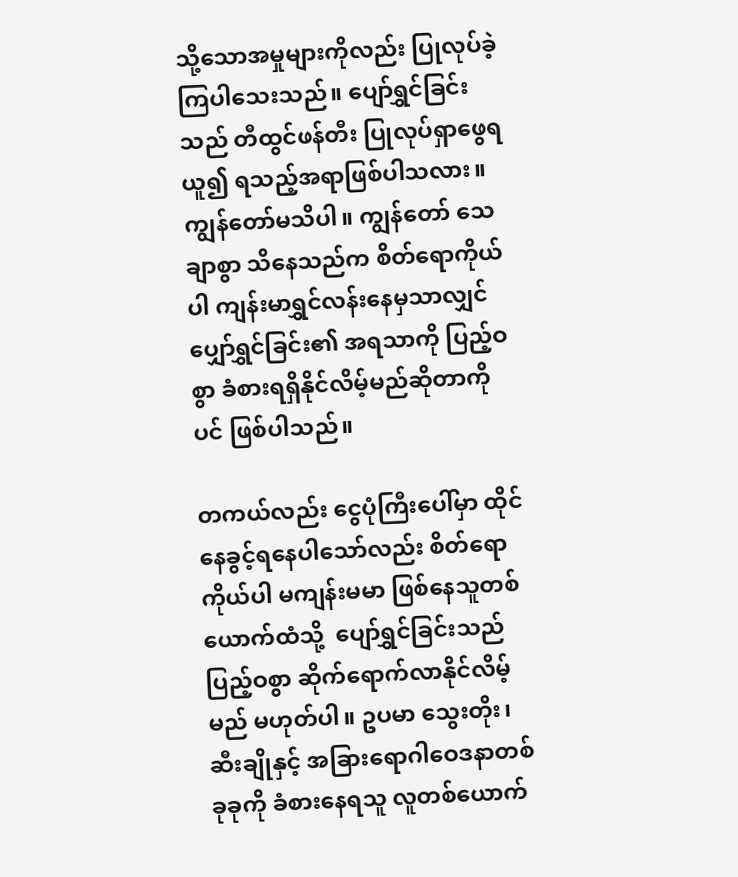သို့သောအမှုများကိုလည်း ပြုလုပ်ခဲ့ကြပါသေးသည်။ ပျော်ရွှင်ခြင်းသည် တီထွင်ဖန်တီး ပြုလုပ်ရှာဖွေရယူ၍ ရသည့်အရာဖြစ်ပါသလား။ ကျွန်တော်မသိပါ။ ကျွန်တော် သေချာစွာ သိနေသည်က စိတ်ရောကိုယ်ပါ ကျန်းမာရွှင်လန်းနေမှသာလျှင် ပျှော်ရွှင်ခြင်း၏ အရသာကို ပြည့်ဝစွာ ခံစားရရှိနိုင်လိမ့်မည်ဆိုတာကိုပင် ဖြစ်ပါသည်။

တကယ်လည်း ငွေပုံကြီးပေါ်မှာ ထိုင်နေခွင့်ရနေပါသော်လည်း စိတ်ရောကိုယ်ပါ မကျန်းမမာ ဖြစ်နေသူတစ်ယောက်ထံသို့  ပျော်ရွှင်ခြင်းသည် ပြည့်ဝစွာ ဆိုက်ရောက်လာနိုင်လိမ့်မည် မဟုတ်ပါ။ ဥပမာ သွေးတိုး၊ ဆီးချိုနှင့် အခြားရောဂါဝေဒနာတစ်ခုခုကို ခံစားနေရသူ လူတစ်ယောက်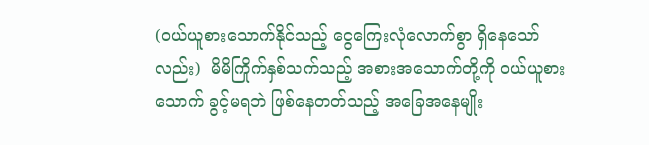(ဝယ်ယူစားသောက်နိုင်သည့် ငွေကြေးလုံလောက်စွာ ရှိနေသော်လည်း)  မိမိကြိုက်နှစ်သက်သည့် အစားအသောက်တို့ကို ဝယ်ယူစားသောက် ခွင့်မရဘဲ ဖြစ်နေတတ်သည့် အခြေအနေမျိုး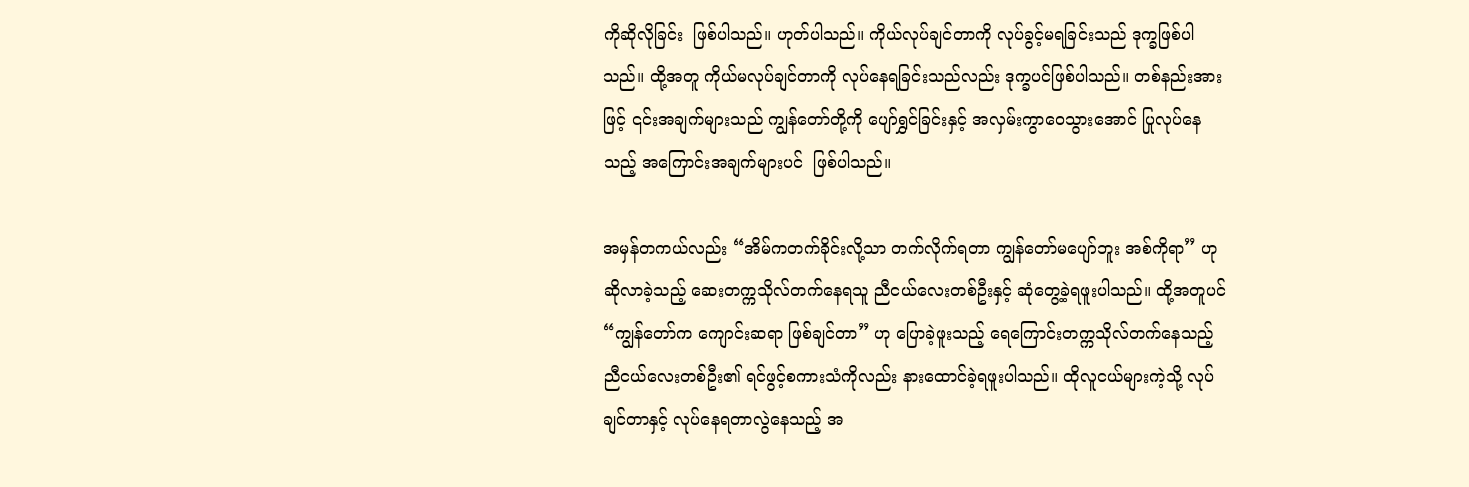ကိုဆိုလိုခြင်း  ဖြစ်ပါသည်။ ဟုတ်ပါသည်။ ကိုယ်လုပ်ချင်တာကို လုပ်ခွင့်မရခြင်းသည် ဒုက္ခဖြစ်ပါသည်။ ထို့အတူ ကိုယ်မလုပ်ချင်တာကို လုပ်နေရခြင်းသည်လည်း ဒုက္ခပင်ဖြစ်ပါသည်။ တစ်နည်းအားဖြင့် ၎င်းအချက်များသည် ကျွန်တော်တို့ကို ပျော်ရွှင်ခြင်းနှင့် အလှမ်းကွာဝေသွားအောင် ပြုလုပ်နေသည့် အကြောင်းအချက်များပင်  ဖြစ်ပါသည်။

အမှန်တကယ်လည်း “အိမ်ကတက်ခိုင်းလို့သာ တက်လိုက်ရတာ ကျွန်တော်မပျော်ဘူး အစ်ကိုရာ” ဟု ဆိုလာခဲ့သည့် ဆေးတက္ကသိုလ်တက်နေရသူ ညီငယ်လေးတစ်ဦးနှင့် ဆုံတွေ့ခဲ့ရဖူးပါသည်။ ထို့အတူပင် “ကျွန်တော်က ကျောင်းဆရာ ဖြစ်ချင်တာ” ဟု ပြောခဲ့ဖူးသည့် ရေကြောင်းတက္ကသိုလ်တက်နေသည့် ညီငယ်လေးတစ်ဦး၏ ရင်ဖွင့်စကားသံကိုလည်း နားထောင်ခဲ့ရဖူးပါသည်။ ထိုလူငယ်များကဲ့သို့ လုပ်ချင်တာနှင့် လုပ်နေရတာလွဲနေသည့် အ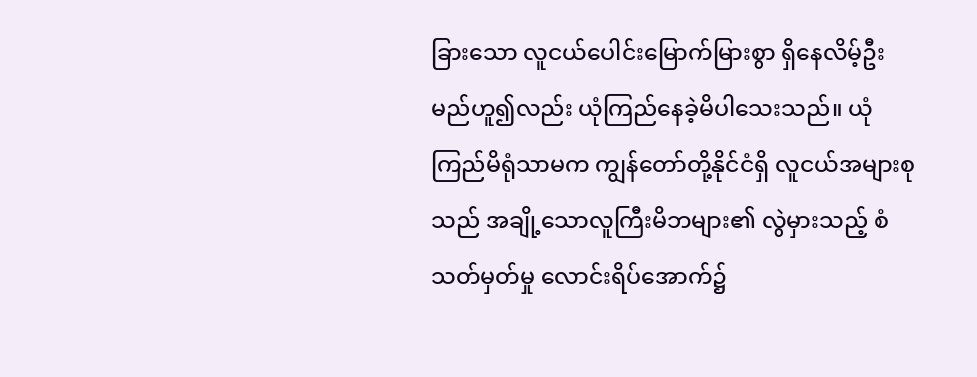ခြားသော လူငယ်ပေါင်းမြောက်မြားစွာ ရှိနေလိမ့်ဦးမည်ဟူ၍လည်း ယုံကြည်နေခဲ့မိပါသေးသည်။ ယုံကြည်မိရုံသာမက ကျွန်တော်တို့နိုင်ငံရှိ လူငယ်အများစုသည် အချို့သောလူကြီးမိဘများ၏ လွဲမှားသည့် စံသတ်မှတ်မှု လောင်းရိပ်အောက်၌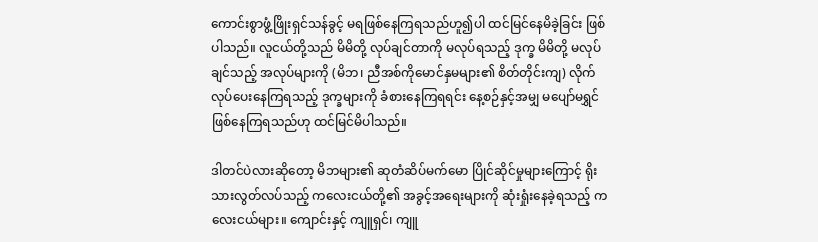ကောင်းစွာဖွံ့ဖြိုးရှင်သန်ခွင့် မရဖြစ်နေကြရသည်ဟူ၍ပါ ထင်မြင်နေမိခဲ့ခြင်း ဖြစ်ပါသည်။ လူငယ်တို့သည် မိမိတို့ လုပ်ချင်တာကို မလုပ်ရသည့် ဒုက္ခ မိမိတို့ မလုပ်ချင်သည့် အလုပ်များကို (မိဘ၊ ညီအစ်ကိုမောင်နှမများ၏ စိတ်တိုင်းကျ) လိုက်လုပ်ပေးနေကြရသည့် ဒုက္ခများကို ခံစားနေကြရရင်း နေ့စဉ်နှင့်အမျှ မပျော်မရွှင်ဖြစ်နေကြရသည်ဟု ထင်မြင်မိပါသည်။

ဒါတင်ပဲလားဆိုတော့ မိဘများ၏ ဆုတံဆိပ်မက်မော ပြိုင်ဆိုင်မှုများကြောင့် ရိုးသားလွတ်လပ်သည့် ကလေးငယ်တို့၏ အခွင့်အရေးများကို ဆုံးရှုံးနေခဲ့ရသည့် ကလေးငယ်များ။ ကျောင်းနှင့် ကျူရှင်၊ ကျူ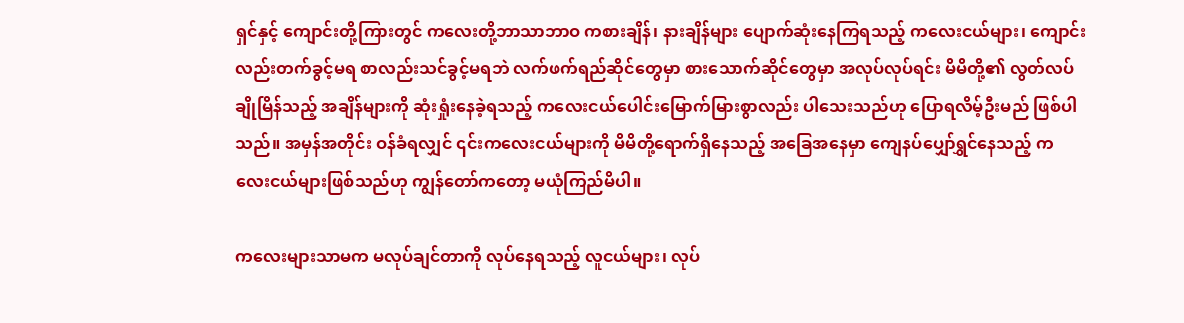ရှင်နှင့် ကျောင်းတို့ကြားတွင် ကလေးတို့ဘာသာဘာဝ ကစားချိန်၊ နားချိန်များ ပျောက်ဆုံးနေကြရသည့် ကလေးငယ်များ၊ ကျောင်းလည်းတက်ခွင့်မရ စာလည်းသင်ခွင့်မရဘဲ လက်ဖက်ရည်ဆိုင်တွေမှာ စားသောက်ဆိုင်တွေမှာ အလုပ်လုပ်ရင်း မိမိတို့၏ လွတ်လပ်ချိုမြိန်သည့် အချိန်များကို ဆုံးရှုံးနေခဲ့ရသည့် ကလေးငယ်ပေါင်းမြောက်မြားစွာလည်း ပါသေးသည်ဟု ပြောရလိမ့်ဦးမည် ဖြစ်ပါသည်။ အမှန်အတိုင်း ဝန်ခံရလျှင် ၎င်းကလေးငယ်များကို မိမိတို့ရောက်ရှိနေသည့် အခြေအနေမှာ ကျေနပ်ပျှော်ရွှင်နေသည့် ကလေးငယ်များဖြစ်သည်ဟု ကျွန်တော်ကတော့ မယုံကြည်မိပါ။

ကလေးများသာမက မလုပ်ချင်တာကို လုပ်နေရသည့် လူငယ်များ၊ လုပ်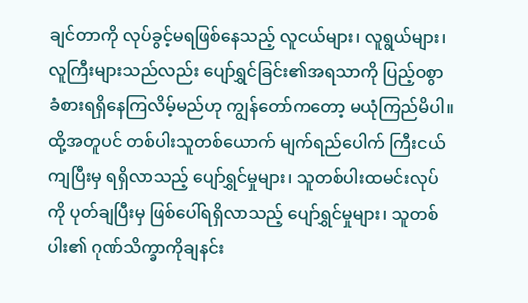ချင်တာကို လုပ်ခွင့်မရဖြစ်နေသည့် လူငယ်များ၊ လူရွယ်များ၊ လူကြီးများသည်လည်း ပျော်ရွှင်ခြင်း၏အရသာကို ပြည့်ဝစွာ ခံစားရရှိနေကြလိမ့်မည်ဟု ကျွန်တော်ကတော့ မယုံကြည်မိပါ။ထို့အတူပင် တစ်ပါးသူတစ်ယောက် မျက်ရည်ပေါက် ကြီးငယ်ကျပြီးမှ ရရှိလာသည့် ပျော်ရွှင်မှုများ၊ သူတစ်ပါးထမင်းလုပ်ကို ပုတ်ချပြီးမှ ဖြစ်ပေါ်ရရှိလာသည့် ပျော်ရွှင်မှုများ၊ သူတစ်ပါး၏ ဂုဏ်သိက္ခာကိုချနင်း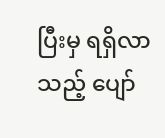ပြီးမှ ရရှိလာသည့် ပျော်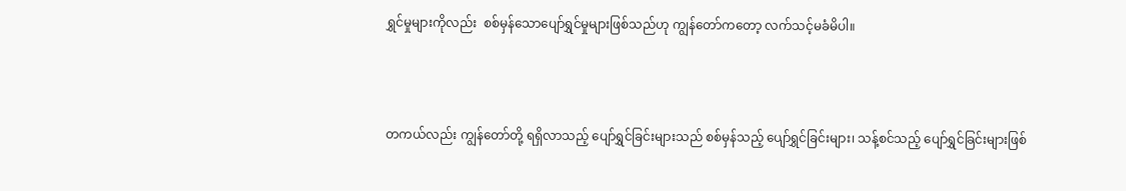ရွှင်မှုများကိုလည်း  စစ်မှန်သောပျော်ရွှင်မှုများဖြစ်သည်ဟု ကျွန်တော်ကတော့ လက်သင့်မခံမိပါ။



တကယ်လည်း ကျွန်တော်တို့ ရရှိလာသည့် ပျော်ရွှင်ခြင်းများသည် စစ်မှန်သည့် ပျော်ရွှင်ခြင်းများ၊ သန့်စင်သည့် ပျော်ရွှင်ခြင်းများဖြစ်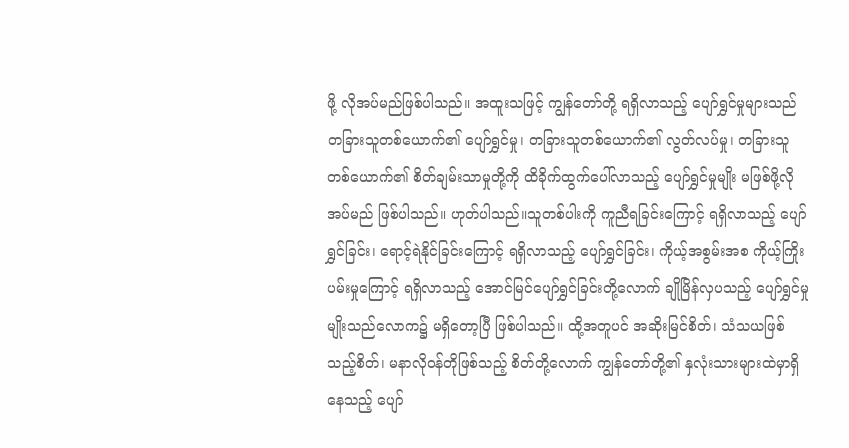ဖို့ လိုအပ်မည်ဖြစ်ပါသည်။ အထူးသဖြင့် ကျွန်တော်တို့ ရရှိလာသည့် ပျော်ရွှင်မှုများသည် တခြားသူတစ်ယောက်၏ ပျော်ရွှင်မှု၊ တခြားသူတစ်ယောက်၏ လွတ်လပ်မှု၊ တခြားသူတစ်ယောက်၏ စိတ်ချမ်းသာမှုတို့ကို ထိခိုက်ထွက်ပေါ်လာသည့် ပျော်ရွှင်မှုမျိုး မဖြစ်ဖို့လိုအပ်မည် ဖြစ်ပါသည်။ ဟုတ်ပါသည်။သူတစ်ပါးကို ကူညီရခြင်းကြောင့် ရရှိလာသည့် ပျော်ရွှင်ခြင်း၊ ရောင့်ရဲနိုင်ခြင်းကြောင့် ရရှိလာသည့် ပျော်ရွှင်ခြင်း၊ ကိုယ့်အစွမ်းအစ ကိုယ့်ကြိုးပမ်းမှုကြောင့် ရရှိလာသည့် အောင်မြင်ပျော်ရွှင်ခြင်းတို့လောက် ချိုမြိန်လှပသည့် ပျော်ရွှင်မှုမျိုးသည်လောက၌ မရှိတော့ပြီ ဖြစ်ပါသည်။ ထို့အတူပင် အဆိုးမြင်စိတ်၊ သံသယဖြစ်သည့်စိတ်၊ မနာလိုဝန်တိုဖြစ်သည့် စိတ်တို့လောက် ကျွန်တော်တို့၏ နှလုံးသားများထဲမှာရှိနေသည့် ပျော်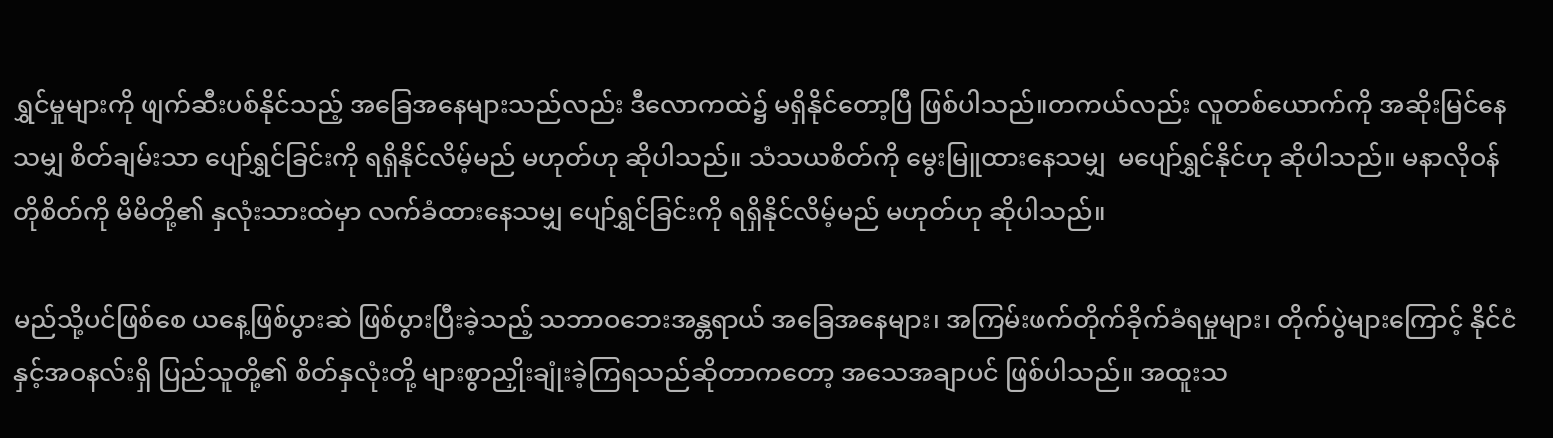ရွှင်မှုများကို ဖျက်ဆီးပစ်နိုင်သည့် အခြေအနေများသည်လည်း ဒီလောကထဲ၌ မရှိနိုင်တော့ပြီ ဖြစ်ပါသည်။တကယ်လည်း လူတစ်ယောက်ကို အဆိုးမြင်နေသမျှ စိတ်ချမ်းသာ ပျော်ရွှင်ခြင်းကို ရရှိနိုင်လိမ့်မည် မဟုတ်ဟု ဆိုပါသည်။ သံသယစိတ်ကို မွေးမြူထားနေသမျှ  မပျော်ရွှင်နိုင်ဟု ဆိုပါသည်။ မနာလိုဝန်တိုစိတ်ကို မိမိတို့၏ နှလုံးသားထဲမှာ လက်ခံထားနေသမျှ ပျော်ရွှင်ခြင်းကို ရရှိနိုင်လိမ့်မည် မဟုတ်ဟု ဆိုပါသည်။

မည်သို့ပင်ဖြစ်စေ ယနေ့ဖြစ်ပွားဆဲ ဖြစ်ပွားပြီးခဲ့သည့် သဘာဝဘေးအန္တရာယ် အခြေအနေများ၊ အကြမ်းဖက်တိုက်ခိုက်ခံရမှုများ၊ တိုက်ပွဲများကြောင့် နိုင်ငံနှင့်အဝနလ်းရှိ ပြည်သူတို့၏ စိတ်နှလုံးတို့ များစွာညှိုးချုံးခဲ့ကြရသည်ဆိုတာကတော့ အသေအချာပင် ဖြစ်ပါသည်။ အထူးသ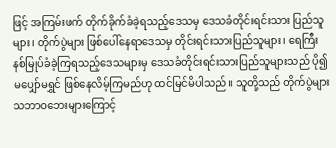ဖြင့် အကြမ်းဖက် တိုက်ခိုက်ခံခဲ့ရသည့်ဒေသမှ ဒေသခံတိုင်းရင်းသား ပြည်သူများ၊ တိုက်ပွဲများ ဖြစ်ပေါ်နေရာဒေသမှ တိုင်းရင်းသားပြည်သူများ၊ ရေကြီးနစ်မြုပ်ခံခဲ့ကြရသည့်ဒေသများမှ ဒေသခံတိုင်းရင်းသားပြည်သူများသည် ပို၍မပျှော်မရွှင် ဖြစ်နေလိမ့်ကြမည်ဟု ထင်မြင်မိပါသည်။ သူတို့သည် တိုက်ပွဲများ သဘာဝဘေးများကြောင့်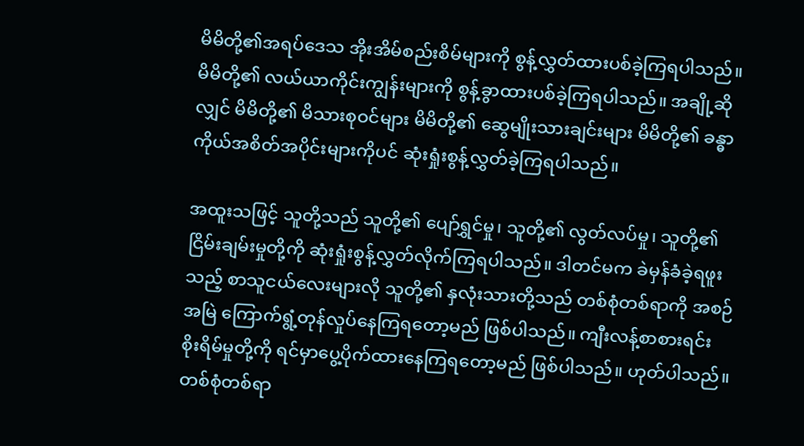မိမိတို့၏အရပ်ဒေသ အိုးအိမ်စည်းစိမ်များကို စွန့်လွှတ်ထားပစ်ခဲ့ကြရပါသည်။ မိမိတို့၏ လယ်ယာကိုင်းကျွန်းများကို စွန့်ခွာထားပစ်ခဲ့ကြရပါသည်။ အချို့ဆိုလျှင် မိမိတို့၏ မိသားစုဝင်များ မိမိတို့၏ ဆွေမျိုးသားချင်းများ မိမိတို့၏ ခန္ဓာကိုယ်အစိတ်အပိုင်းများကိုပင် ဆုံးရှုံးစွန့်လွှတ်ခဲ့ကြရပါသည်။

အထူးသဖြင့် သူတို့သည် သူတို့၏ ပျော်ရွှင်မှု၊ သူတို့၏ လွတ်လပ်မှု၊ သူတို့၏ ငြိမ်းချမ်းမှုတို့ကို ဆုံးရှုံးစွန့်လွှတ်လိုက်ကြရပါသည်။ ဒါတင်မက ခဲမှန်ခံခဲ့ရဖူးသည့် စာသူငယ်လေးများလို သူတို့၏ နှလုံးသားတို့သည် တစ်စုံတစ်ရာကို အစဉ်အမြဲ ကြောက်ရွံ့တုန်လှုပ်နေကြရတော့မည် ဖြစ်ပါသည်။ ကျီးလန့်စာစားရင်း စိုးရိမ်မှုတို့ကို ရင်မှာပွေ့ပိုက်ထားနေကြရတော့မည် ဖြစ်ပါသည်။ ဟုတ်ပါသည်။ တစ်စုံတစ်ရာ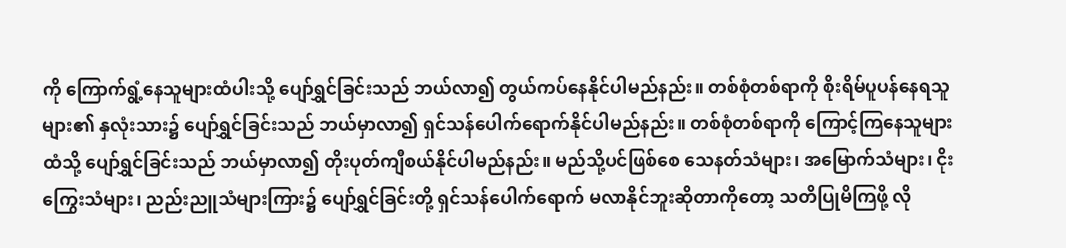ကို ကြောက်ရွံ့နေသူများထံပါးသို့ ပျော်ရွှင်ခြင်းသည် ဘယ်လာ၍ တွယ်ကပ်နေနိုင်ပါမည်နည်း။ တစ်စုံတစ်ရာကို စိုးရိမ်ပူပန်နေရသူများ၏ နှလုံးသား၌ ပျော်ရွှင်ခြင်းသည် ဘယ်မှာလာ၍ ရှင်သန်ပေါက်ရောက်နိုင်ပါမည်နည်း။ တစ်စုံတစ်ရာကို ကြောင့်ကြနေသူများထံသို့ ပျော်ရွှင်ခြင်းသည် ဘယ်မှာလာ၍ တိုးပုတ်ကျီစယ်နိုင်ပါမည်နည်း။ မည်သို့ပင်ဖြစ်စေ သေနတ်သံများ၊ အမြောက်သံများ၊ ငိုးကြွေးသံများ၊ ညည်းညူသံများကြား၌ ပျော်ရွှင်ခြင်းတို့ ရှင်သန်ပေါက်ရောက် မလာနိုင်ဘူးဆိုတာကိုတော့ သတိပြုမိကြဖို့ လို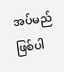အပ်မည် ဖြစ်ပါ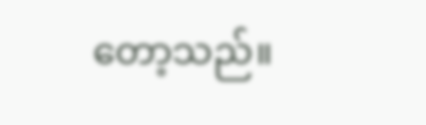တော့သည်။